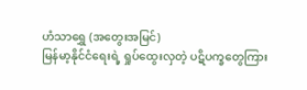ဟံသာရွှေ (အတွေးအမြင်)
မြန်မာ့နိုင်ငံရေးရဲ့ ရှုပ်ထွေးလှတဲ့ ပဋိပက္ခတွေကြား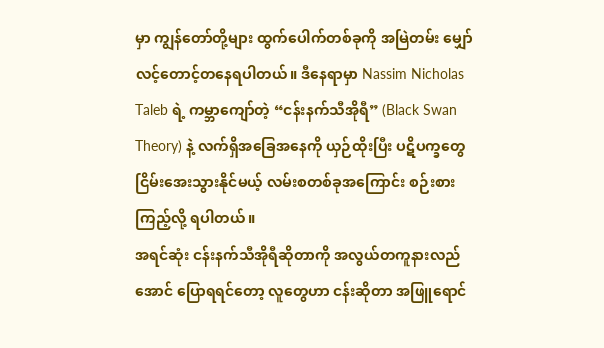မှာ ကျွန်တော်တို့များ ထွက်ပေါက်တစ်ခုကို အမြဲတမ်း မျှော်လင့်တောင့်တနေရပါတယ်။ ဒီနေရာမှာ Nassim Nicholas Taleb ရဲ့ ကမ္ဘာကျော်တဲ့ “ငန်းနက်သီအိုရီ” (Black Swan Theory) နဲ့ လက်ရှိအခြေအနေကို ယှဉ်ထိုးပြီး ပဋိပက္ခတွေ ငြိမ်းအေးသွားနိုင်မယ့် လမ်းစတစ်ခုအကြောင်း စဉ်းစားကြည့်လို့ ရပါတယ်။
အရင်ဆုံး ငန်းနက်သီအိုရီဆိုတာကို အလွယ်တကူနားလည်အောင် ပြောရရင်တော့ လူတွေဟာ ငန်းဆိုတာ အဖြူရောင်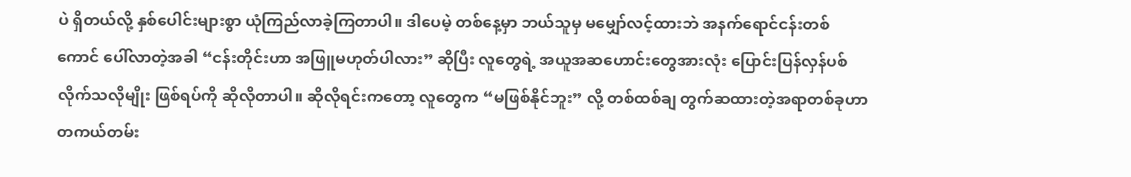ပဲ ရှိတယ်လို့ နှစ်ပေါင်းများစွာ ယုံကြည်လာခဲ့ကြတာပါ။ ဒါပေမဲ့ တစ်နေ့မှာ ဘယ်သူမှ မမျှော်လင့်ထားဘဲ အနက်ရောင်ငန်းတစ်ကောင် ပေါ်လာတဲ့အခါ “ငန်းတိုင်းဟာ အဖြူမဟုတ်ပါလား” ဆိုပြီး လူတွေရဲ့ အယူအဆဟောင်းတွေအားလုံး ပြောင်းပြန်လှန်ပစ်လိုက်သလိုမျိုး ဖြစ်ရပ်ကို ဆိုလိုတာပါ။ ဆိုလိုရင်းကတော့ လူတွေက “မဖြစ်နိုင်ဘူး” လို့ တစ်ထစ်ချ တွက်ဆထားတဲ့အရာတစ်ခုဟာ တကယ်တမ်း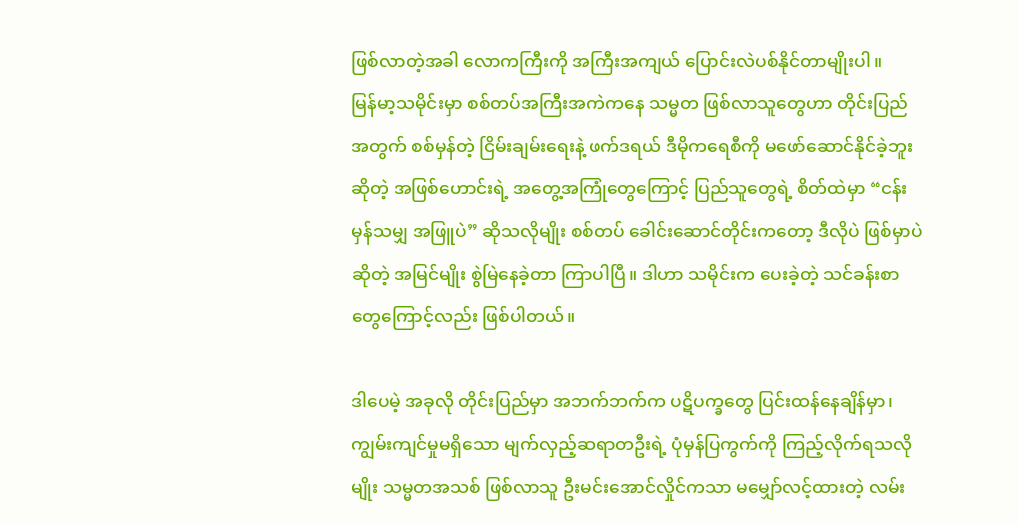ဖြစ်လာတဲ့အခါ လောကကြီးကို အကြီးအကျယ် ပြောင်းလဲပစ်နိုင်တာမျိုးပါ။
မြန်မာ့သမိုင်းမှာ စစ်တပ်အကြီးအကဲကနေ သမ္မတ ဖြစ်လာသူတွေဟာ တိုင်းပြည်အတွက် စစ်မှန်တဲ့ ငြိမ်းချမ်းရေးနဲ့ ဖက်ဒရယ် ဒီမိုကရေစီကို မဖော်ဆောင်နိုင်ခဲ့ဘူးဆိုတဲ့ အဖြစ်ဟောင်းရဲ့ အတွေ့အကြုံတွေကြောင့် ပြည်သူတွေရဲ့ စိတ်ထဲမှာ “ငန်းမှန်သမျှ အဖြူပဲ” ဆိုသလိုမျိုး စစ်တပ် ခေါင်းဆောင်တိုင်းကတော့ ဒီလိုပဲ ဖြစ်မှာပဲဆိုတဲ့ အမြင်မျိုး စွဲမြဲနေခဲ့တာ ကြာပါပြီ။ ဒါဟာ သမိုင်းက ပေးခဲ့တဲ့ သင်ခန်းစာတွေကြောင့်လည်း ဖြစ်ပါတယ်။

ဒါပေမဲ့ အခုလို တိုင်းပြည်မှာ အဘက်ဘက်က ပဋိပက္ခတွေ ပြင်းထန်နေချိန်မှာ၊ ကျွမ်းကျင်မှုမရှိသော မျက်လှည့်ဆရာတဦးရဲ့ ပုံမှန်ပြကွက်ကို ကြည့်လိုက်ရသလိုမျိုး သမ္မတအသစ် ဖြစ်လာသူ ဦးမင်းအောင်လှိုင်ကသာ မမျှော်လင့်ထားတဲ့ လမ်း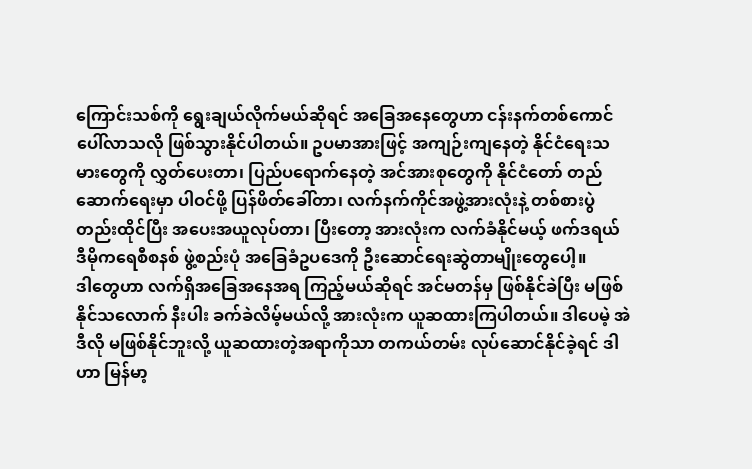ကြောင်းသစ်ကို ရွေးချယ်လိုက်မယ်ဆိုရင် အခြေအနေတွေဟာ ငန်းနက်တစ်ကောင် ပေါ်လာသလို ဖြစ်သွားနိုင်ပါတယ်။ ဥပမာအားဖြင့် အကျဉ်းကျနေတဲ့ နိုင်ငံရေးသမားတွေကို လွှတ်ပေးတာ၊ ပြည်ပရောက်နေတဲ့ အင်အားစုတွေကို နိုင်ငံတော် တည်ဆောက်ရေးမှာ ပါဝင်ဖို့ ပြန်ဖိတ်ခေါ်တာ၊ လက်နက်ကိုင်အဖွဲ့အားလုံးနဲ့ တစ်စားပွဲတည်းထိုင်ပြီး အပေးအယူလုပ်တာ၊ ပြီးတော့ အားလုံးက လက်ခံနိုင်မယ့် ဖက်ဒရယ် ဒီမိုကရေစီစနစ် ဖွဲ့စည်းပုံ အခြေခံဥပဒေကို ဦးဆောင်ရေးဆွဲတာမျိုးတွေပေါ့။
ဒါတွေဟာ လက်ရှိအခြေအနေအရ ကြည့်မယ်ဆိုရင် အင်မတန်မှ ဖြစ်နိုင်ခဲပြီး မဖြစ်နိုင်သလောက် နီးပါး ခက်ခဲလိမ့်မယ်လို့ အားလုံးက ယူဆထားကြပါတယ်။ ဒါပေမဲ့ အဲဒီလို မဖြစ်နိုင်ဘူးလို့ ယူဆထားတဲ့အရာကိုသာ တကယ်တမ်း လုပ်ဆောင်နိုင်ခဲ့ရင် ဒါဟာ မြန်မာ့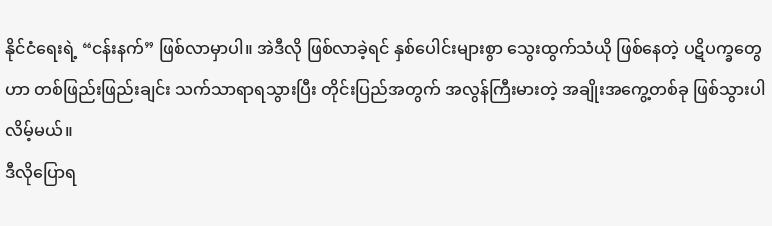နိုင်ငံရေးရဲ့ “ငန်းနက်” ဖြစ်လာမှာပါ။ အဲဒီလို ဖြစ်လာခဲ့ရင် နှစ်ပေါင်းများစွာ သွေးထွက်သံယို ဖြစ်နေတဲ့ ပဋိပက္ခတွေဟာ တစ်ဖြည်းဖြည်းချင်း သက်သာရာရသွားပြီး တိုင်းပြည်အတွက် အလွန်ကြီးမားတဲ့ အချိုးအကွေ့တစ်ခု ဖြစ်သွားပါလိမ့်မယ်။
ဒီလိုပြောရ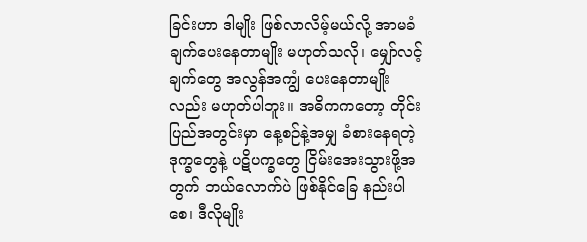ခြင်းဟာ ဒါမျိုး ဖြစ်လာလိမ့်မယ်လို့ အာမခံချက်ပေးနေတာမျိုး မဟုတ်သလို၊ မျှော်လင့်ချက်တွေ အလွန်အကျွံ ပေးနေတာမျိုးလည်း မဟုတ်ပါဘူး။ အဓိကကတော့ တိုင်းပြည်အတွင်းမှာ နေ့စဉ်နဲ့အမျှ ခံစားနေရတဲ့ ဒုက္ခတွေနဲ့ ပဋိပက္ခတွေ ငြိမ်းအေးသွားဖို့အတွက် ဘယ်လောက်ပဲ ဖြစ်နိုင်ခြေ နည်းပါစေ၊ ဒီလိုမျိုး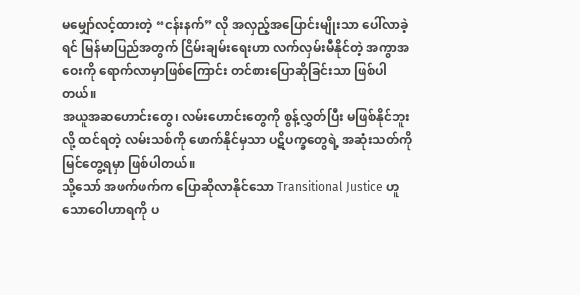မမျှော်လင့်ထားတဲ့ “ငန်းနက်” လို အလှည့်အပြောင်းမျိုးသာ ပေါ်လာခဲ့ရင် မြန်မာပြည်အတွက် ငြိမ်းချမ်းရေးဟာ လက်လှမ်းမီနိုင်တဲ့ အကွာအဝေးကို ရောက်လာမှာဖြစ်ကြောင်း တင်စားပြောဆိုခြင်းသာ ဖြစ်ပါတယ်။
အယူအဆဟောင်းတွေ၊ လမ်းဟောင်းတွေကို စွန့်လွှတ်ပြီး မဖြစ်နိုင်ဘူးလို့ ထင်ရတဲ့ လမ်းသစ်ကို ဖောက်နိုင်မှသာ ပဋိပက္ခတွေရဲ့ အဆုံးသတ်ကို မြင်တွေ့ရမှာ ဖြစ်ပါတယ်။
သို့သော် အဖက်ဖက်က ပြောဆိုလာနိုင်သော Transitional Justice ဟူသောဝေါဟာရကို ပ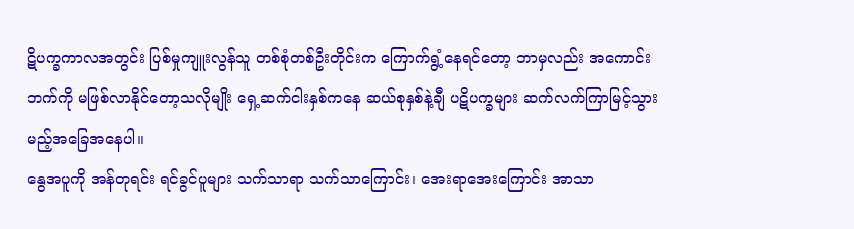ဋိပက္ခကာလအတွင်း ပြစ်မှုကျူးလွန်သူ တစ်စုံတစ်ဦးတိုင်းက ကြောက်ရွံ့နေရင်တော့ ဘာမှလည်း အကောင်းဘက်ကို မဖြစ်လာနိုင်တော့သလိုမျိုး ရှေ့ဆက်ငါးနှစ်ကနေ ဆယ်စုနှစ်နဲ့ချီ ပဋိပက္ခများ ဆက်လက်ကြာမြင့်သွားမည့်အခြေအနေပါ။
နွေအပူကို အန်တုရင်း ရင်ခွင်ပူများ သက်သာရာ သက်သာကြောင်း၊ အေးရာအေးကြောင်း အာသာ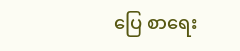ပြေ စာရေး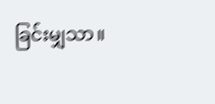ခြင်းမျှသာ။